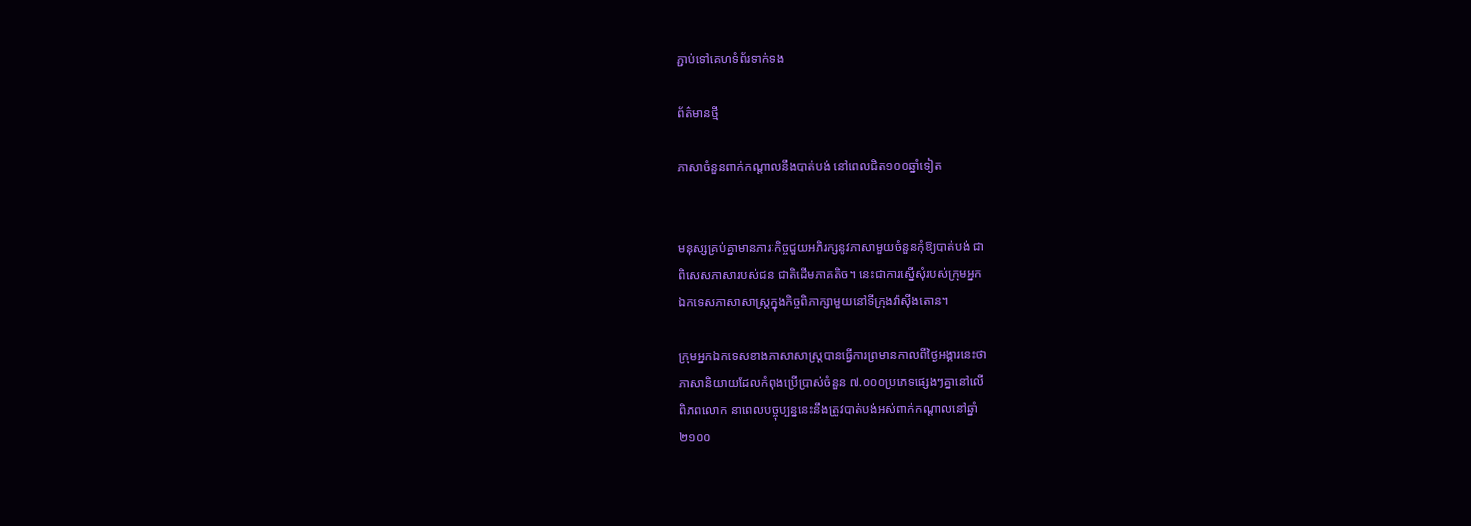ភ្ជាប់ទៅគេហទំព័រទាក់ទង

ព័ត៌មានថ្មី

ភាសាចំនួនពាក់កណ្តាលនឹងបាត់បង់ នៅពេលជិត១០០ឆ្នាំទៀត


មនុស្សគ្រប់គ្នាមានភារៈកិច្ចជួយអភិរក្សនូវភាសាមួយចំនួនកុំឱ្យបាត់បង់ ជា
ពិសេសភាសារបស់ជន ជាតិដើមភាគតិច។ នេះជាការស្នើសុំរបស់ក្រុមអ្នក
ឯកទេសភាសាសាស្រ្តក្នុងកិច្ចពិភាក្សាមួយនៅទីក្រុងវ៉ាស៊ីងតោន។

ក្រុមអ្នកឯកទេសខាងភាសាសាស្រ្តបានធ្វើការព្រមានកាលពីថ្ងៃអង្គារនេះថា
ភាសានិយាយដែលកំពុងប្រើប្រាស់ចំនួន ៧.០០០ប្រភេទផ្សេងៗគ្នានៅលើ
ពិភពលោក នាពេលបច្ចុប្បន្ននេះនឹងត្រូវបាត់បង់អស់ពាក់កណ្តាលនៅឆ្នាំ
២១០០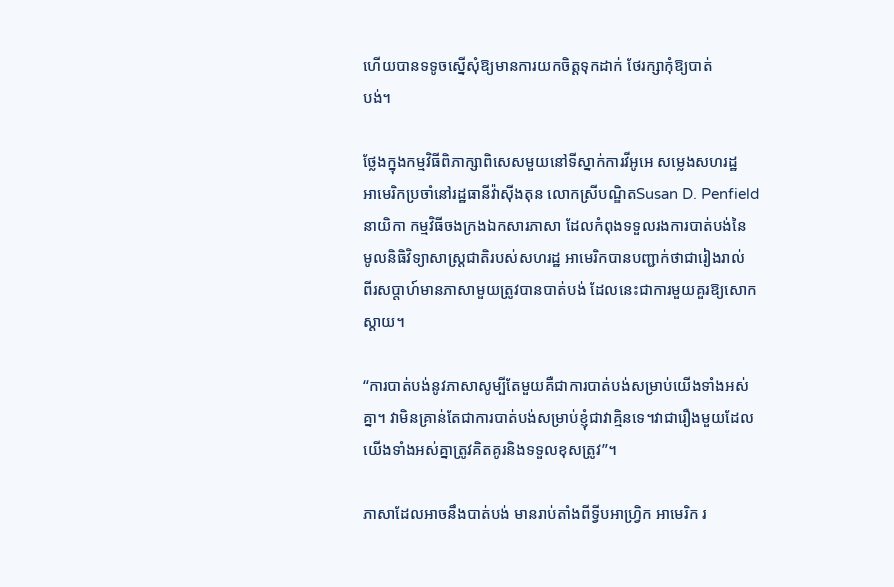ហើយបានទទូចស្នើសុំឱ្យមានការយកចិត្តទុកដាក់ ថែរក្សាកុំឱ្យបាត់
បង់។

ថ្លែងក្នុងកម្មវិធីពិភាក្សាពិសេសមួយនៅទីស្នាក់ការវីអូអេ សម្លេងសហរដ្ឋ
អាមេរិកប្រចាំនៅរដ្ឋធានីវ៉ាស៊ីងតុន លោកស្រីបណិ្ឌតSusan D. Penfield
នាយិកា កម្មវិធីចងក្រងឯកសារភាសា ដែលកំពុងទទួលរងការបាត់បង់នៃ
មូលនិធិវិទ្យាសាស្ត្រជាតិរបស់សហរដ្ឋ អាមេរិកបានបញ្ជាក់ថាជារៀងរាល់
ពីរសប្តាហ៍មានភាសាមួយត្រូវបានបាត់បង់ ដែលនេះជាការមួយគួរឱ្យសោក
ស្តាយ។

“ការបាត់បង់នូវភាសាសូម្បីតែមួយគឺជាការបាត់បង់សម្រាប់យើងទាំងអស់
គ្នា។ វាមិនគ្រាន់តែជាការបាត់បង់សម្រាប់ខ្ញុំជាវាគ្មិនទេ។វាជារឿងមួយដែល
យើងទាំងអស់គ្នាត្រូវគិតគូរនិងទទួលខុសត្រូវ”។

ភាសាដែលអាចនឹងបាត់បង់ មានរាប់តាំងពីទ្វីបអាហ្រ្វិក អាមេរិក រ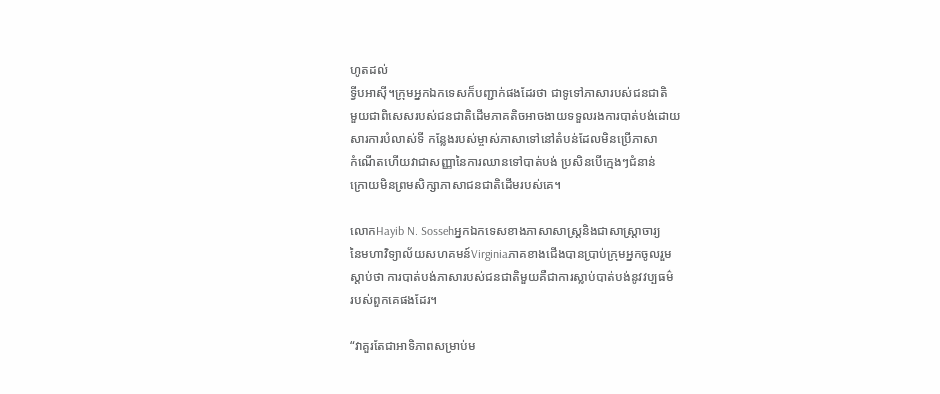ហូតដល់
ទី្វបអាស៊ី។ក្រុមអ្នកឯកទេសក៏បញ្ជាក់ផងដែរថា ជាទូទៅភាសារបស់ជនជាតិ
មួយជាពិសេសរបស់ជនជាតិដើមភាគតិចអាចងាយទទួលរងការបាត់បង់ដោយ
សារការបំលាស់ទី កន្លែងរបស់ម្ចាស់ភាសាទៅនៅតំបន់ដែលមិនប្រើភាសា
កំណើតហើយវាជាសញ្ញានៃការឈានទៅបាត់បង់ ប្រសិនបើក្មេងៗជំនាន់
ក្រោយមិនព្រមសិក្សាភាសាជនជាតិដើមរបស់គេ។

លោកHayib N. Sossehអ្នកឯកទេសខាងភាសាសាស្រ្តនិងជាសាស្រ្តាចារ្យ
នៃមហាវិទ្យាល័យសហគមន៍Virginiaភាគខាងជើងបានប្រាប់ក្រុមអ្នកចូលរួម
ស្តាប់ថា ការបាត់បង់ភាសារបស់ជនជាតិមួយគឺជាការស្លាប់បាត់បង់នូវវប្បធម៌
របស់ពួកគេផងដែរ។

“វាគួរតែជាអាទិភាពសម្រាប់ម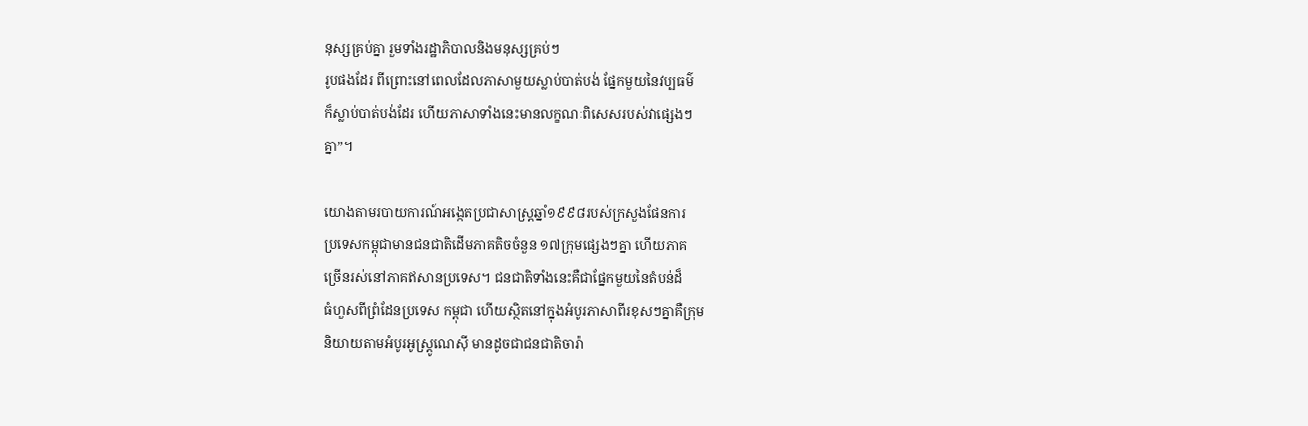នុស្សគ្រប់គ្នា រួមទាំងរដ្ឋាភិបាលនិងមនុស្សគ្រប់ៗ
រូបផងដែរ ពីព្រោះនៅពេលដែលភាសាមួយស្លាប់បាត់បង់ ផ្នែកមួយនៃវប្បធម៌
ក៏ស្លាប់បាត់បង់ដែរ ហើយភាសាទាំងនេះមានលក្ខណៈពិសេសរបស់វាផ្សេងៗ
គ្នា”។

យោងតាមរបាយការណ៍អង្កេតប្រជាសាស្រ្តឆ្នាំ១៩៩៨របស់ក្រសួងផែនការ
ប្រទេសកម្ពុជាមានជនជាតិដើមភាគតិចចំនួន ១៧ក្រុមផ្សេងៗគ្នា ហើយភាគ
ច្រើនរស់នៅភាគឥសានប្រទេស។ ជនជាតិទាំងនេះគឺជាផ្នែកមួយនៃតំបន់ដ៏
ធំហួសពីព្រំដែនប្រទេស កម្ពុជា ហើយស្ថិតនៅក្នុងអំបូរភាសាពីរខុសៗគ្នាគឺក្រុម
និយាយតាមអំបូរអូស្រ្តូណេស៊ី មានដូចជាជនជាតិចារ៉ា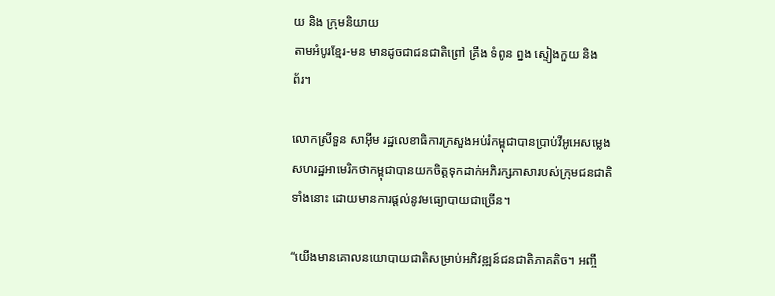យ និង ក្រុមនិយាយ
តាមអំបូរខ្មែរ-មន មានដូចជាជនជាតិព្រៅ គ្រឹង ទំពូន ព្នង ស្ទៀងកួយ និង
ព័រ។

លោកស្រីទួន សាអ៊ីម រដ្ឋលេខាធិការក្រសួងអប់រំកម្ពុជាបានប្រាប់វីអូអេសម្លេង
សហរដ្ឋអាមេរិកថាកម្ពុជាបានយកចិត្តទុកដាក់អភិរក្សភាសារបស់ក្រុមជនជាតិ
ទាំងនោះ ដោយមានការផ្តល់នូវមធ្យោបាយជាច្រើន។

“យើងមានគោលនយោបាយជាតិសម្រាប់អភិវឌ្ឍន៍ជនជាតិភាគតិច។ អញ្ចឹ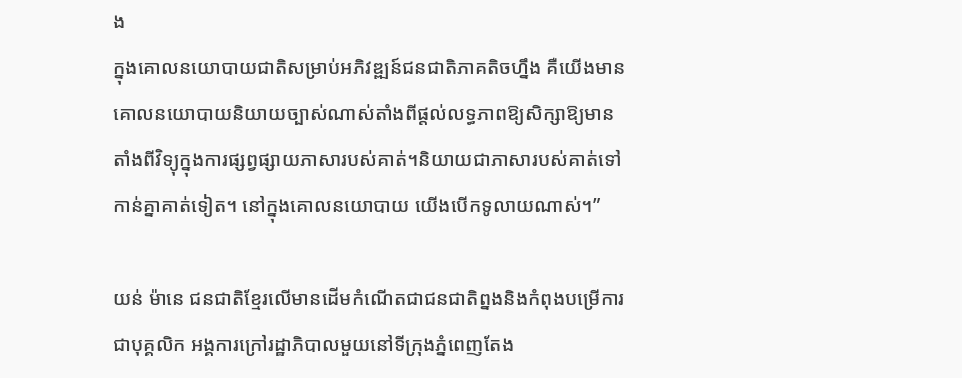ង
ក្នុងគោលនយោបាយជាតិសម្រាប់អភិវឌ្ឍន៍ជនជាតិភាគតិចហ្នឹង គឺយើងមាន
គោលនយោបាយនិយាយច្បាស់ណាស់តាំងពីផ្តល់លទ្ធភាពឱ្យសិក្សាឱ្យមាន
តាំងពីវិទ្យុក្នុងការផ្សព្វផ្សាយភាសារបស់គាត់។និយាយជាភាសារបស់គាត់ទៅ
កាន់គ្នាគាត់ទៀត។ នៅក្នុងគោលនយោបាយ យើងបើកទូលាយណាស់។”

យន់ ម៉ានេ ជនជាតិខ្មែរលើមានដើមកំណើតជាជនជាតិព្នងនិងកំពុងបម្រើការ
ជាបុគ្គលិក អង្គការក្រៅរដ្ឋាភិបាលមួយនៅទីក្រុងភ្នំពេញតែង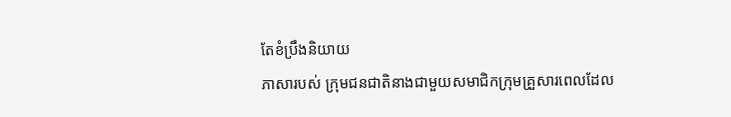តែខំប្រឹងនិយាយ
ភាសារបស់ ក្រុមជនជាតិនាងជាមួយសមាជិកក្រុមគ្រួសារពេលដែល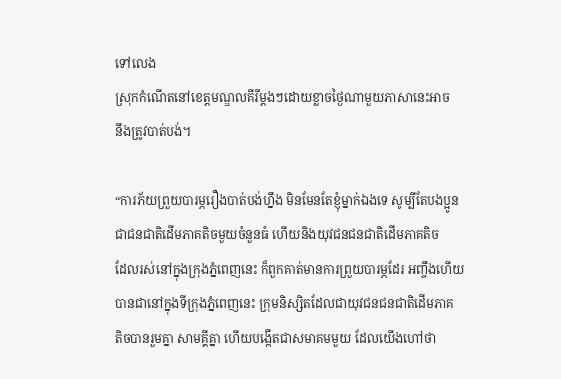ទៅលេង
ស្រុកកំណើតនៅខេត្តមណ្ឌលគីរីម្តងៗដោយខ្លាចថ្ងៃណាមួយភាសានេះអាច
នឹងត្រូវបាត់បង់។

“ការភ័យព្រួយបារម្ភរឿងបាត់បង់ហ្នឹង មិនមែនតែខ្ញុំម្នាក់ឯងទេ សូម្បីតែបងប្អូន
ជាជនជាតិដើមភាគតិចមួយចំនួនធំ ហើយនិងយុវជនជនជាតិដើមភាគតិច
ដែលរស់នៅក្នុងក្រុងភ្នំពេញនេះ ក៏ពួកគាត់មានការព្រួយបារម្ភដែរ អញ្ចឹងហើយ
បានជានៅក្នុងទីក្រុងភ្នំពេញនេះ ក្រុមនិស្សិតដែលជាយុវជនជនជាតិដើមភាគ
តិចបានរួមគ្នា សាមគ្គីគ្នា ហើយបង្កើតជាសមាគមមួយ ដែលយើងហៅថា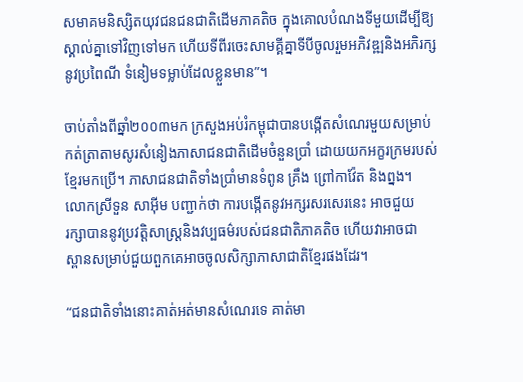សមាគមនិស្សិតយុវជនជនជាតិដើមភាគតិច ក្នុងគោលបំណងទីមួយដើម្បីឱ្យ
ស្គាល់គ្នាទៅវិញទៅមក ហើយទីពីរចេះសាមគ្គីគ្នាទីបីចូលរួមអភិវឌ្ឍនិងអភិរក្ស
នូវប្រពៃណី ទំនៀមទម្លាប់ដែលខ្លួនមាន”។

ចាប់តាំងពីឆ្នាំ២០០៣មក ក្រសួងអប់រំកម្ពុជាបានបង្កើតសំណេរមួយសម្រាប់
កត់ត្រាតាមសូរសំនៀងភាសាជនជាតិដើមចំនួនប្រាំ ដោយយកអក្ខរក្រមរបស់
ខ្មែរមកប្រើ។ ភាសាជនជាតិទាំងប្រាំមានទំពូន គ្រឹង ព្រៅកាវ៉ែត និងព្នង។
លោកស្រីទួន សាអ៊ីម បញ្ជាក់ថា ការបង្កើតនូវអក្សរសរសេរនេះ អាចជួយ
រក្សាបាននូវប្រវត្តិសាស្រ្តនិងវប្បធម៌របស់ជនជាតិភាគតិច ហើយវាអាចជា
ស្ពានសម្រាប់ជួយពួកគេអាចចូលសិក្សាភាសាជាតិខ្មែរផងដែរ។

“ជនជាតិទាំងនោះគាត់អត់មានសំណេរទេ គាត់មា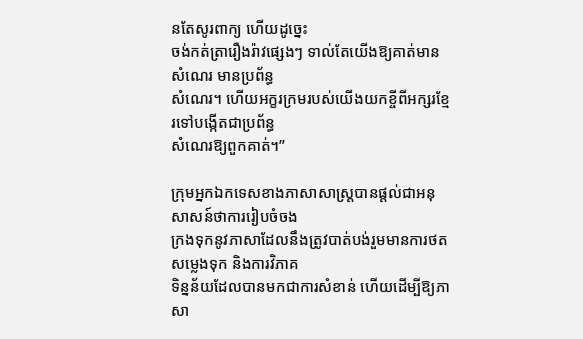នតែសូរពាក្យ ហើយដូច្នេះ
ចង់កត់ត្រារឿងរ៉ាវផ្សេងៗ ទាល់តែយើងឱ្យគាត់មានសំណេរ មានប្រព័ន្ធ
សំណេរ។ ហើយអក្ខរក្រមរបស់យើងយកខ្ចីពីអក្សរខ្មែរទៅបង្កើតជាប្រព័ន្ធ
សំណេរឱ្យពួកគាត់។”

ក្រុមអ្នកឯកទេសខាងភាសាសាស្រ្តបានផ្តល់ជាអនុសាសន៍ថាការរៀបចំចង
ក្រងទុកនូវភាសាដែលនឹងត្រូវបាត់បង់រួមមានការថតសម្លេងទុក និងការវិភាគ
ទិន្នន័យដែលបានមកជាការសំខាន់ ហើយដើម្បីឱ្យភាសា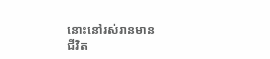នោះនៅរស់រានមាន
ជីវិត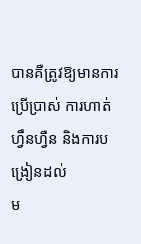បានគឺត្រូវឱ្យមានការប្រើប្រាស់ ការហាត់ហ្វឹនហ្វឺន និងការបង្រៀនដល់
ម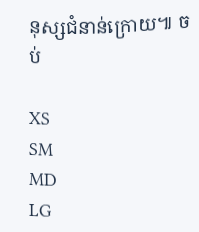នុស្សជំនាន់ក្រោយ៕ ចប់

XS
SM
MD
LG